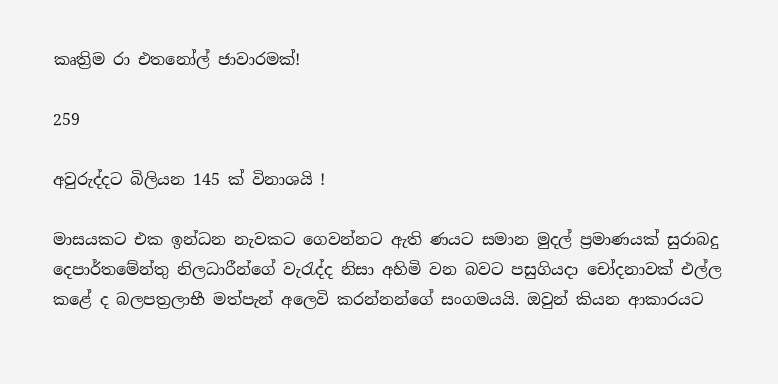කෘත්‍රිම රා එතනෝල් ජාවාරමක්!

259

අවුරුද්දට බිලියන 145 ක් විනාශයි !

මාසයකට එක ඉන්ධන නැවකට ගෙවන්නට ඇති ණයට සමාන මුදල් ප්‍රමාණයක් සුරාබදු දෙපාර්තමේන්තු නිලධාරීන්ගේ වැරැද්ද නිසා අහිමි වන බවට පසුගියදා චෝදනාවක් එල්ල කළේ ද බලපත්‍රලාභී මත්පැන් අලෙවි කරන්නන්ගේ සංගමයයි. ඔවුන් කියන ආකාරයට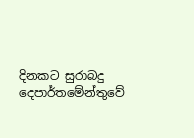දිනකට සුරාබදු දෙපාර්තමේන්තුවේ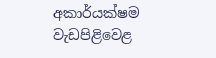අකාර්යක්ෂම වැඩපිළිවෙළ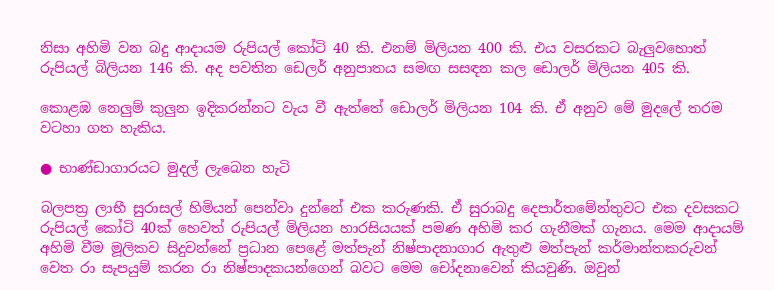නිසා අහිමි වන බදු ආදායම රුපියල් කෝටි 40 කි. එනම් මිලියන 400 කි. එය වසරකට බැලුවහොත් රුපියල් බිලියන 146 කි. අද පවතින ඩෙලර් අනුපාතය සමඟ සසඳන කල ඩොලර් මිලියන 405 කි.

කොළඹ නෙලුම් කුලුන ඉදිකරන්නට වැය වී ඇත්තේ ඩොලර් මිලියන 104 කි. ඒ අනුව මේ මුදලේ තරම වටහා ගත හැකිය.

● භාණ්ඩාගාරයට මුදල් ලැබෙන හැටි

බලපත්‍ර ලාභී සුරාසල් හිමියන් පෙන්වා දුන්නේ එක කරුණකි. ඒ සුරාබදු දෙපාර්තමේන්තුවට එක දවසකට රුපියල් කෝටි 40ක් හෙවත් රුපියල් මිලියන හාරසියයක් පමණ අහිමි කර ගැනීමක් ගැනය. මෙම ආදායම් අහිමි වීම මූලිකව සිදුවන්නේ ප්‍රධාන පෙළේ මත්පැන් නිෂ්පාදනාගාර ඇතුළු මත්පැන් කර්මාන්තකරුවන් වෙත රා සැපයුම් කරන රා නිෂ්පාදකයන්ගෙන් බවට මෙම චෝදනාවෙන් කියවුණි. ඔවුන්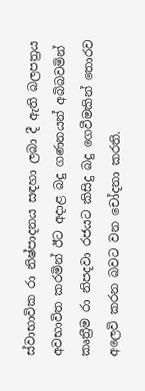ස්වාභාවික රා නිෂ්පාදනය සඳහා ලබා දී ඇති බලපත්‍රය අවභාවිත කරමින් ඊට අදාළ බදු ගණනයන් අබිබවමින් කෘත්‍රීම රා නිපදවා රජයට කිසිදු බදු ගෙවීමකින් තොරව අලෙවි කරන බවට වන චෝදනා කරති.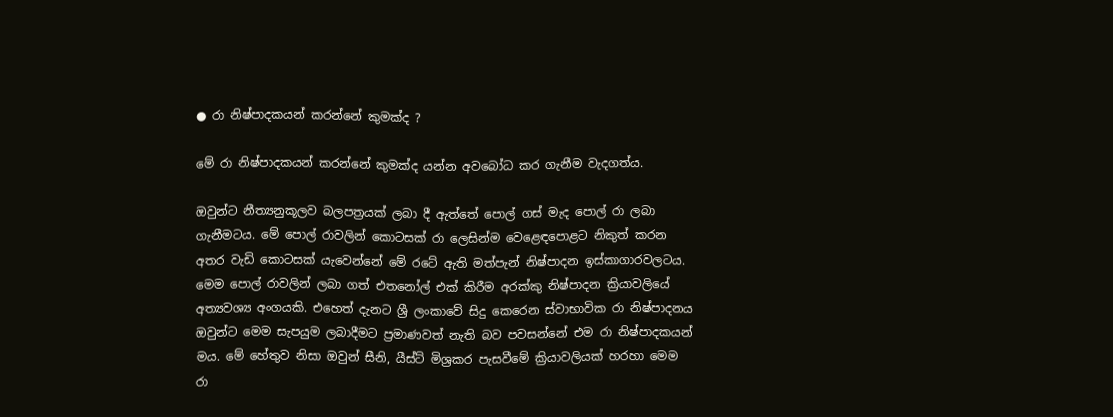● රා නිෂ්පාදකයන් කරන්නේ කුමක්ද ?

මේ රා නිෂ්පාදකයන් කරන්නේ කුමක්ද යන්න අවබෝධ කර ගැනීම වැදගත්ය.

ඔවුන්ට නීත්‍යනුකූලව බලපත්‍රයක් ලබා දී ඇත්තේ පොල් ගස් මැද පොල් රා ලබා ගැනීමටය. මේ පොල් රාවලින් කොටසක් රා ලෙසින්ම වෙළෙඳපොළට නිකුත් කරන අතර වැඩි කොටසක් යැවෙන්නේ මේ රටේ ඇති මත්පැන් නිෂ්පාදන ඉස්කාගාරවලටය. මෙම පොල් රාවලින් ලබා ගත් එතනෝල් එක් කිරීම අරක්කු නිෂ්පාදන ක්‍රියාවලියේ අත්‍යවශ්‍ය අංගයකි. එහෙත් දැනට ශ්‍රී ලංකාවේ සිදු කෙරෙන ස්වාභාවික රා නිෂ්පාදනය ඔවුන්ට මෙම සැපයුම ලබාදීමට ප්‍රමාණවත් නැති බව පවසන්නේ එම රා නිෂ්පාදකයන් මය. මේ හේතුව නිසා ඔවුන් සීනි, යීස්ට් මිශ්‍රකර පැසවීමේ ක්‍රියාවලියක් හරහා මෙම රා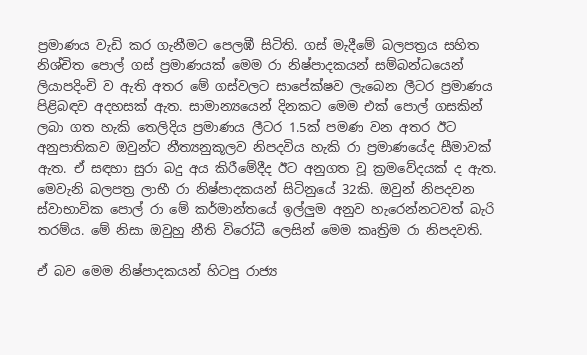ප්‍රමාණය වැඩි කර ගැනීමට පෙලඹී සිටිති. ගස් මැදීමේ බලපත්‍රය සහිත නිශ්චිත පොල් ගස් ප්‍රමාණයක් මෙම රා නිෂ්පාදකයන් සම්බන්ධයෙන් ලියාපදිංචි ව ඇති අතර මේ ගස්වලට සාපේක්ෂව ලැබෙන ලීටර ප්‍රමාණය පිළිබඳව අදහසක් ඇත. සාමාන්‍යයෙන් දිනකට මෙම එක් පොල් ගසකින් ලබා ගත හැකි තෙලිදිය ප්‍රමාණය ලීටර 1.5ක් පමණ වන අතර ඊට අනුපාතිකව ඔවුන්ට නීත්‍යනුකූලව නිපදවිය හැකි රා ප්‍රමාණයේද සීමාවක් ඇත. ඒ සඳහා සුරා බදු අය කිරීමේදීද ඊට අනුගත වූ ක්‍රමවේදයක් ද ඇත. මෙවැනි බලපත්‍ර ලාභී රා නිෂ්පාදකයන් සිටිනුයේ 32කි. ඔවුන් නිපදවන ස්වාභාවික පොල් රා මේ කර්මාන්තයේ ඉල්ලුම අනුව හැරෙන්නටවත් බැරි තරම්ය. මේ නිසා ඔවුහු නීති විරෝධී ලෙසින් මෙම කෘත්‍රිම රා නිපදවති.

ඒ බව මෙම නිෂ්පාදකයන් හිටපු රාජ්‍ය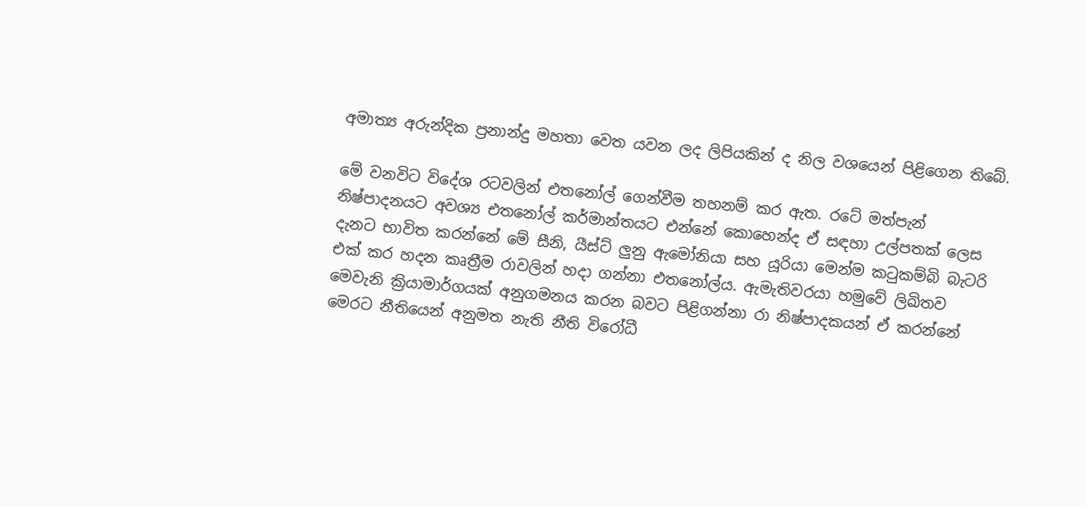අමාත්‍ය අරුන්දික ප්‍රනාන්දු මහතා වෙත යවන ලද ලිපියකින් ද නිල වශයෙන් පිළිගෙන තිබේ.

මේ වනවිට විදේශ රටවලින් එතනෝල් ගෙන්වීම තහනම් කර ඇත. රටේ මත්පැන් නිෂ්පාදනයට අවශ්‍ය එතනෝල් කර්මාන්තයට එන්නේ කොහෙන්ද ඒ සඳහා උල්පතක් ලෙස දැනට භාවිත කරන්නේ මේ සීනි, යීස්ට් ලුනු ඇමෝනියා සහ යූරියා මෙන්ම කටුකම්බි බැටරි එක් කර හදන කෘත්‍රීම රාවලින් හදා ගන්නා එතනෝල්ය. ඇමැතිවරයා හමුවේ ලිඛිතව මෙවැනි ක්‍රියාමාර්ගයක් අනුගමනය කරන බවට පිළිගන්නා රා නිෂ්පාදකයන් ඒ කරන්නේ මෙරට නීතියෙන් අනුමත නැති නීති විරෝධී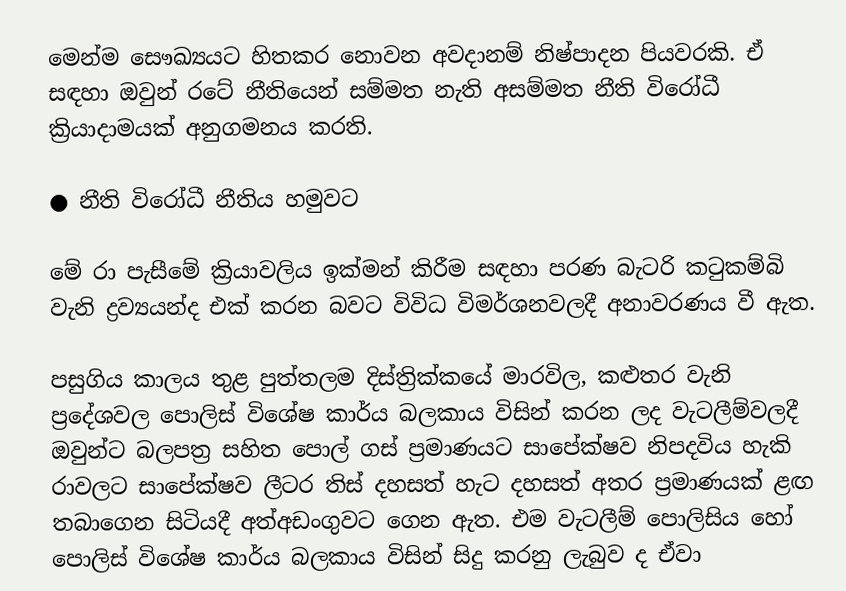මෙන්ම සෞඛ්‍යයට හිතකර නොවන අවදානම් නිෂ්පාදන පියවරකි. ඒ සඳහා ඔවුන් රටේ නීතියෙන් සම්මත නැති අසම්මත නීති විරෝධී ක්‍රියාදාමයක් අනුගමනය කරති.

● නීති විරෝධී නීතිය හමුවට

මේ රා පැසීමේ ක්‍රියාවලිය ඉක්මන් කිරීම සඳහා පරණ බැටරි කටුකම්බි වැනි ද්‍රව්‍යයන්ද එක් කරන බවට විවිධ විමර්ශනවලදී අනාවරණය වී ඇත.

පසුගිය කාලය තුළ පුත්තලම දිස්ත්‍රික්කයේ මාරවිල, කළුතර වැනි ප්‍රදේශවල පොලිස් විශේෂ කාර්ය බලකාය විසින් කරන ලද වැටලීම්වලදී ඔවුන්ට බලපත්‍ර සහිත පොල් ගස් ප්‍රමාණයට සාපේක්ෂව නිපදවිය හැකි රාවලට සාපේක්ෂව ලීටර තිස් දහසත් හැට දහසත් අතර ප්‍රමාණයක් ළඟ තබාගෙන සිටියදී අත්අඩංගුවට ගෙන ඇත. එම වැටලීම් පොලිසිය හෝ පොලිස් විශේෂ කාර්ය බලකාය විසින් සිදු කරනු ලැබුව ද ඒවා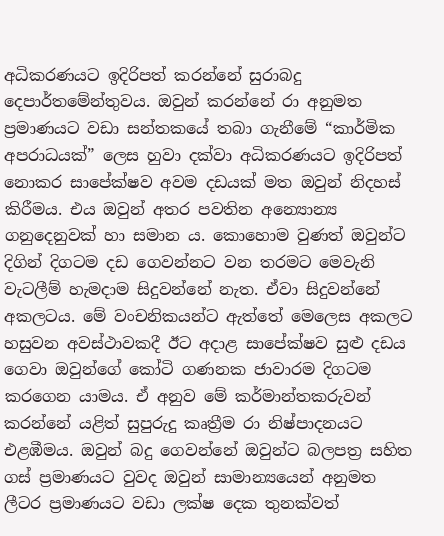අධිකරණයට ඉදිරිපත් කරන්නේ සුරාබදු දෙපාර්තමේන්තුවය. ඔවුන් කරන්නේ රා අනුමත ප්‍රමාණයට වඩා සන්තකයේ තබා ගැනීමේ “කාර්මික අපරාධයක්” ලෙස හුවා දක්වා අධිකරණයට ඉදිරිපත් නොකර සාපේක්ෂව අවම දඩයක් මත ඔවුන් නිදහස් කිරීමය. එය ඔවුන් අතර පවතින අන්‍යොන්‍ය ගනුදෙනුවක් හා සමාන ය. කොහොම වුණත් ඔවුන්ට දිගින් දිගටම දඩ ගෙවන්නට වන තරමට මෙවැනි වැටලීම් හැමදාම සිදුවන්නේ නැත. ඒවා සිදුවන්නේ අකලටය. මේ වංචනිකයන්ට ඇත්තේ මෙලෙස අකලට හසුවන අවස්ථාවකදී ඊට අදාළ සාපේක්ෂව සුළු දඩය ගෙවා ඔවුන්ගේ කෝටි ගණනක ජාවාරම දිගටම කරගෙන යාමය. ඒ අනුව මේ කර්මාන්තකරුවන් කරන්නේ යළිත් සුපුරුදු කෘත්‍රීම රා නිෂ්පාදනයට එළඹීමය. ඔවුන් බදු ගෙවන්නේ ඔවුන්ට බලපත්‍ර සහිත ගස් ප්‍රමාණයට වුවද ඔවුන් සාමාන්‍යයෙන් අනුමත ලීටර ප්‍රමාණයට වඩා ලක්ෂ දෙක තුනක්වත්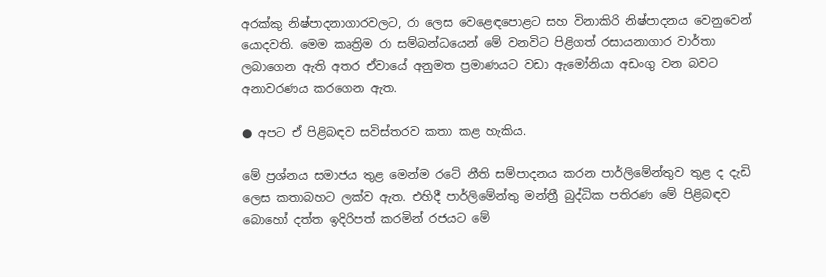අරක්කු නිෂ්පාදනාගාරවලට, රා ලෙස වෙළෙඳපොළට සහ විනාකිරි නිෂ්පාදනය වෙනුවෙන් යොදවති. මෙම කෘත්‍රිම රා සම්බන්ධයෙන් මේ වනවිට පිළිගත් රසායනාගාර වාර්තා ලබාගෙන ඇති අතර ඒවායේ අනුමත ප්‍රමාණයට වඩා ඇමෝනියා අඩංගු වන බවට අනාවරණය කරගෙන ඇත.

● අපට ඒ පිළිබඳව සවිස්තරව කතා කළ හැකිය.

මේ ප්‍රශ්නය සමාජය තුළ මෙන්ම රටේ නීති සම්පාදනය කරන පාර්ලිමේන්තුව තුළ ද දැඩි ලෙස කතාබහට ලක්ව ඇත. එහිදී පාර්ලිමේන්තු මන්ත්‍රී බුද්ධික පතිරණ මේ පිළිබඳව බොහෝ දත්ත ඉදිරිපත් කරමින් රජයට මේ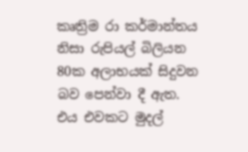කෘත්‍රිම රා කර්මාන්තය නිසා රුපියල් බිලියන 80ක අලාභයක් සිදුවන බව පෙන්වා දී ඇත. එය එවකට මුදල්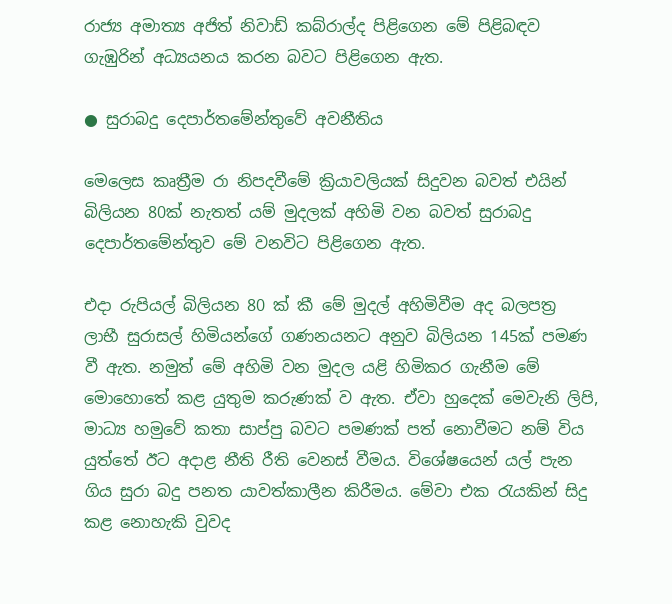රාජ්‍ය අමාත්‍ය අජිත් නිවාඩ් කබ්රාල්ද පිළිගෙන මේ පිළිබඳව ගැඹුරින් අධ්‍යයනය කරන බවට පිළිගෙන ඇත.

● සුරාබදු දෙපාර්තමේන්තුවේ අවනීතිය

මෙලෙස කෘත්‍රීම රා නිපදවීමේ ක්‍රියාවලියක් සිදුවන බවත් එයින් බිලියන 80ක් නැතත් යම් මුදලක් අහිමි වන බවත් සුරාබදු දෙපාර්තමේන්තුව මේ වනවිට පිළිගෙන ඇත.

එදා රුපියල් බිලියන 80 ක් කී මේ මුදල් අහිමිවීම අද බලපත්‍ර ලාභී සුරාසල් හිමියන්ගේ ගණනයනට අනුව බිලියන 145ක් පමණ වී ඇත. නමුත් මේ අහිමි වන මුදල යළි හිමිකර ගැනීම මේ මොහොතේ කළ යුතුම කරුණක් ව ඇත. ඒවා හුදෙක් මෙවැනි ලිපි, මාධ්‍ය හමුවේ කතා සාප්පු බවට පමණක් පත් නොවීමට නම් විය යුත්තේ ඊට අදාළ නීති රීති වෙනස් වීමය. විශේෂයෙන් යල් පැන ගිය සුරා බදු පනත යාවත්කාලීන කිරීමය. මේවා එක රැයකින් සිදු කළ නොහැකි වුවද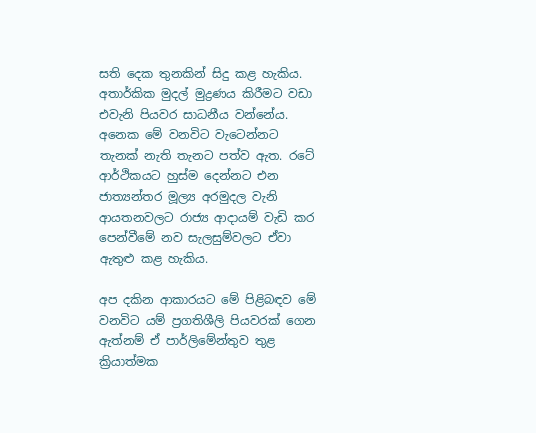සති දෙක තුනකින් සිදු කළ හැකිය. අතාර්කික මුදල් මුද්‍රණය කිරීමට වඩා එවැනි පියවර සාධනීය වන්නේය. අනෙක මේ වනවිට වැටෙන්නට තැනක් නැති තැනට පත්ව ඇත. රටේ ආර්ථිකයට හුස්ම දෙන්නට එන ජාත්‍යන්තර මූල්‍ය අරමුදල වැනි ආයතනවලට රාජ්‍ය ආදායම් වැඩි කර පෙන්වීමේ නව සැලසුම්වලට ඒවා ඇතුළු කළ හැකිය.

අප දකින ආකාරයට මේ පිළිබඳව මේ වනවිට යම් ප්‍රගතිශීලි පියවරක් ගෙන ඇත්නම් ඒ පාර්ලිමේන්තුව තුළ ක්‍රියාත්මක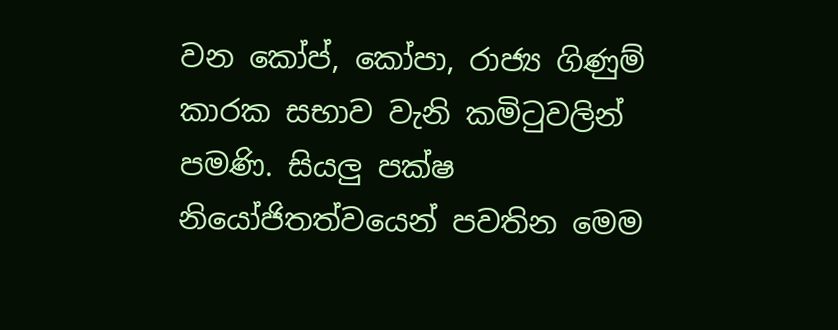වන කෝප්, කෝපා, රාජ්‍ය ගිණුම් කාරක සභාව වැනි කමිටුවලින් පමණි. සියලු පක්ෂ නියෝජිතත්වයෙන් පවතින මෙම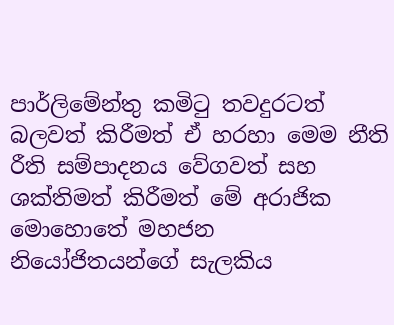පාර්ලිමේන්තු කමිටු තවදුරටත් බලවත් කිරීමත් ඒ හරහා මෙම නීති රීති සම්පාදනය වේගවත් සහ ශක්තිමත් කිරීමත් මේ අරාජික මොහොතේ මහජන නියෝජිතයන්ගේ සැලකිය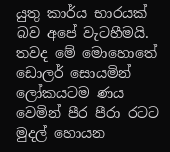යුතු කාර්ය භාරයක් බව අපේ වැටහීමයි. තවද මේ මොහොතේ ඩොලර් සොයමින් ලෝකයටම ණය වෙමින් පීර පීරා රටට මුදල් හොයන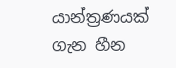යාන්ත්‍රණයක් ගැන හීන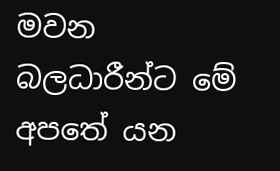මවන බලධාරීන්ට මේ අපතේ යන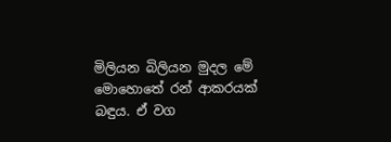මිලියන බිලියන මුදල මේ මොහොතේ රන් ආකරයක් බඳුය. ඒ වග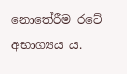නොතේරීම රටේ අභාග්‍යය ය.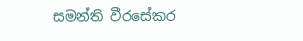සමන්ති වීරසේකර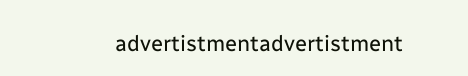advertistmentadvertistment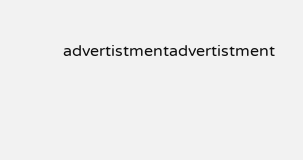advertistmentadvertistment